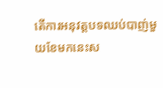តើការអនុវត្តបទឈប់បាញ់មួយខែមកនេះស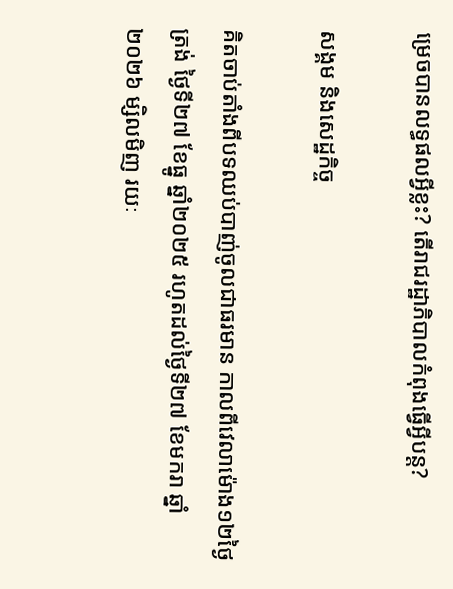ម្រេចបានលទ្ធផលអ្វីខ្លះ? តើរាជរដ្ឋាភិបាលកំពុងធ្វើអ្វីបន្ត?

សង្គម និងសេដ្ឋកិច្ច

គិតចាប់តាំងពីបទឈប់បាញ់ចូលជាធរមាន កាលពីវេលាម៉ោង១២ថ្ងៃត្រង់ ថ្ងៃទី២៧ ខែធ្នូ ឆ្នាំ២០២៥ រហូតដល់ថ្ងៃទី២៧ ខែមករា ឆ្នាំ២០២៦ ម្សិលមិញ រយៈ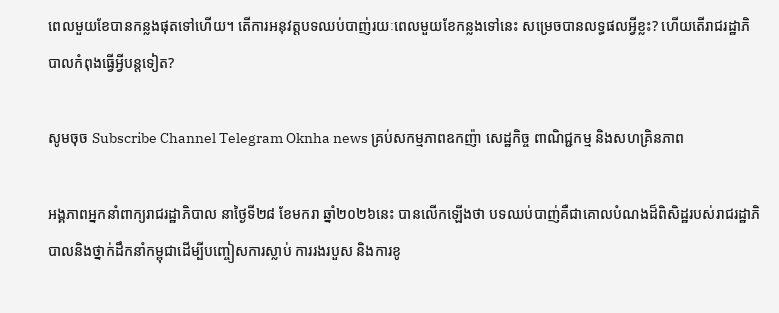ពេលមួយខែបានកន្លងផុតទៅហើយ។ តើការអនុវត្តបទឈប់បាញ់រយៈពេលមួយខែកន្លងទៅនេះ សម្រេចបានលទ្ធផលអ្វីខ្លះ? ហើយតើរាជរដ្ឋាភិបាលកំពុងធ្វើអ្វីបន្តទៀត?

សូមចុច Subscribe Channel Telegram Oknha news គ្រប់សកម្មភាពឧកញ៉ា សេដ្ឋកិច្ច ពាណិជ្ជកម្ម និងសហគ្រិនភាព

អង្គភាពអ្នកនាំពាក្យរាជរដ្ឋាភិបាល នាថ្ងៃទី២៨ ខែមករា ឆ្នាំ២០២៦នេះ បានលើកឡើងថា បទឈប់បាញ់គឺជាគោលបំណងដ៏ពិសិដ្ឋរបស់រាជរដ្ឋាភិបាលនិងថ្នាក់ដឹកនាំកម្ពុជាដើម្បីបញ្ចៀសការស្លាប់ ការរងរបួស និងការខូ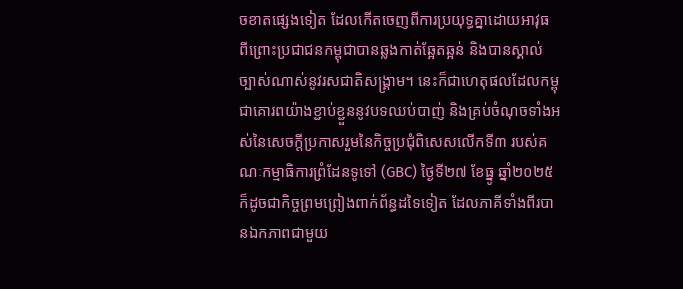ចខាតផ្សេងទៀត ដែលកើតចេញពីការប្រយុទ្ធគ្នាដោយអាវុធ ពីព្រោះប្រជាជនកម្ពុជាបានឆ្លងកាត់ឆ្អែតឆ្អន់ និងបានស្គាល់ច្បាស់ណាស់នូវរសជាតិសង្គ្រាម។ នេះក៏ជាហេតុផលដែលកម្ពុជាគោរពយ៉ាងខ្ជាប់ខ្ជួននូវបទឈប់បាញ់ និងគ្រប់ចំណុចទាំងអស់នៃសេចក្តីប្រកាសរួមនៃកិច្ចប្រជុំពិសេសលើកទី៣ របស់គណៈកម្មាធិការព្រំដែនទូទៅ (GBC) ថ្ងៃទី២៧ ខែធ្នូ ឆ្នាំ២០២៥ ក៏ដូចជាកិច្ចព្រមព្រៀងពាក់ព័ន្ធដទៃទៀត ដែលភាគីទាំងពីរបានឯកភាពជាមួយ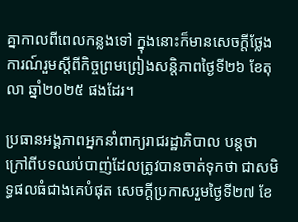គ្នាកាលពីពេលកន្លងទៅ ក្នុងនោះក៏មានសេចក្តីថ្លែងការណ៍រួមស្តីពីកិច្ចព្រមព្រៀងសន្តិភាពថ្ងៃទី២៦ ខែតុលា ឆ្នាំ២០២៥ ផងដែរ។

ប្រធានអង្គភាពអ្នកនាំពាក្យរាជរដ្ឋាភិបាល បន្តថា ក្រៅពីបទឈប់បាញ់ដែលត្រូវបានចាត់ទុកថា ជាសមិទ្ធផលធំជាងគេបំផុត សេចក្តីប្រកាសរួមថ្ងៃទី២៧ ខែ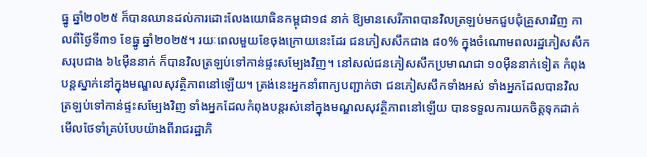ធ្នូ ឆ្នាំ២០២៥ ក៏បានឈានដល់ការដោះលែងយោធិនកម្ពុជា១៨ នាក់ ឱ្យមានសេរីភាពបានវិលត្រឡប់មកជួបជុំគ្រួសារវិញ កាលពីថ្ងៃទី៣១ ខែធ្នូ ឆ្នាំ២០២៥។ រយៈពេលមួយខែចុងក្រោយនេះដែរ ជនភៀសសឹកជាង ៨០% ក្នុងចំណោមពលរដ្ឋភៀសសឹកសរុបជាង ៦៤ម៉ឺននាក់ ក៏បានវិលត្រឡប់ទៅកាន់ផ្ទះសម្បែងវិញ។ នៅសល់ជនភៀសសឹកប្រមាណជា ១០ម៉ឺននាក់ទៀត កំពុងបន្តស្នាក់នៅក្នុងមណ្ឌលសុវត្ថិភាពនៅឡើយ។ ត្រង់នេះអ្នកនាំពាក្យបញ្ជាក់ថា ជនភៀសសឹកទាំងអស់ ទាំងអ្នកដែលបានវិលត្រឡប់ទៅកាន់ផ្ទះសម្បែងវិញ ទាំងអ្នកដែលកំពុងបន្តរស់នៅក្នុងមណ្ឌលសុវត្ថិភាពនៅឡើយ បានទទួលការយកចិត្តទុកដាក់មើលថែទាំគ្រប់បែបយ៉ាងពីរាជរដ្ឋាភិ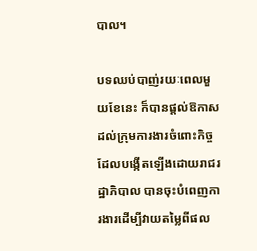បាល។

បទឈប់បាញ់រយៈពេលមួយខែនេះ ក៏បានផ្តល់ឱកាសដល់ក្រុមការងារចំពោះកិច្ចដែលបង្កើតឡើងដោយរាជរដ្ឋាភិបាល បានចុះបំពេញការងារដើម្បីវាយតម្លៃពីផល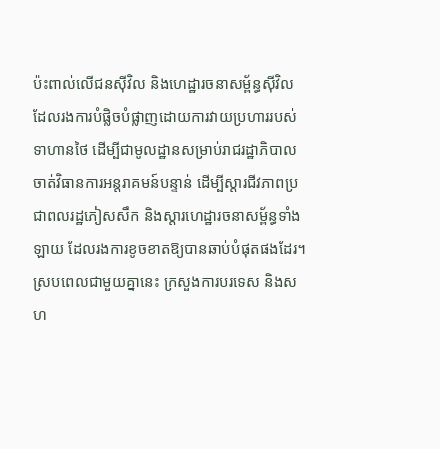ប៉ះពាល់លើជនស៊ីវិល និងហេដ្ឋារចនាសម្ព័ន្ធស៊ីវិល ដែលរងការបំផ្លិចបំផ្លាញដោយការវាយប្រហាររបស់ទាហានថៃ ដើម្បីជាមូលដ្ឋានសម្រាប់រាជរដ្ឋាភិបាលចាត់វិធានការអន្តរាគមន៍បន្ទាន់ ដើម្បីស្តារជីវភាពប្រជាពលរដ្ឋភៀសសឹក និងស្តារហេដ្ឋារចនាសម្ព័ន្ធទាំងឡាយ ដែលរងការខូចខាតឱ្យបានឆាប់បំផុតផងដែរ។ ស្របពេលជាមួយគ្នានេះ ក្រសួងការបរទេស និងសហ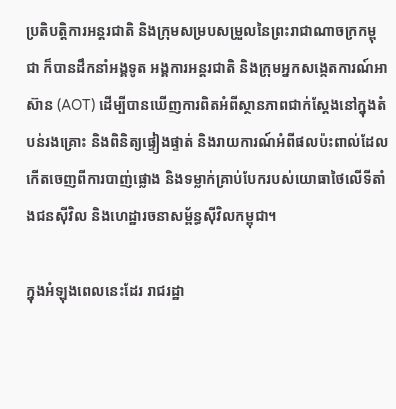ប្រតិបត្តិការអន្តរជាតិ និងក្រុមសម្របសម្រួលនៃព្រះរាជាណាចក្រកម្ពុជា ក៏បានដឹកនាំអង្គទូត អង្គការអន្តរជាតិ និងក្រុមអ្នកសង្កេតការណ៍អាស៊ាន (AOT) ដើម្បីបានឃើញការពិតអំពីស្ថានភាពជាក់ស្តែងនៅក្នុងតំបន់រងគ្រោះ និងពិនិត្យផ្ទៀងផ្ទាត់ និងរាយការណ៍អំពីផលប៉ះពាល់ដែលកើតចេញពីការបាញ់ផ្លោង និងទម្លាក់គ្រាប់បែករបស់យោធាថៃលើទីតាំងជនស៊ីវិល និងហេដ្ឋារចនាសម្ព័ន្ធស៊ីវិលកម្ពុជា។

ក្នុងអំឡុងពេលនេះដែរ រាជរដ្ឋា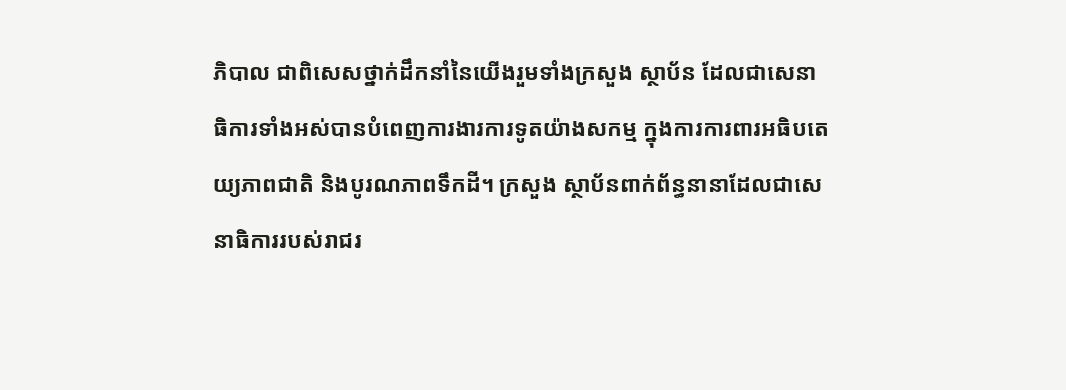ភិបាល ជាពិសេសថ្នាក់ដឹកនាំនៃយើងរួមទាំងក្រសួង ស្ថាប័ន ដែលជាសេនាធិការទាំងអស់បានបំពេញការងារការទូតយ៉ាងសកម្ម ក្នុងការការពារអធិបតេយ្យភាពជាតិ និងបូរណភាពទឹកដី។ ក្រសួង ស្ថាប័នពាក់ព័ន្ធនានាដែលជាសេនាធិការរបស់រាជរ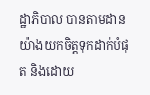ដ្ឋាភិបាល បានតាមដានយ៉ាងយកចិត្តទុកដាក់បំផុត និងដោយ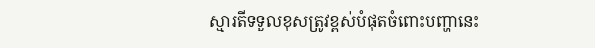ស្មារតីទទួលខុសត្រូវខ្ពស់បំផុតចំពោះបញ្ហានេះ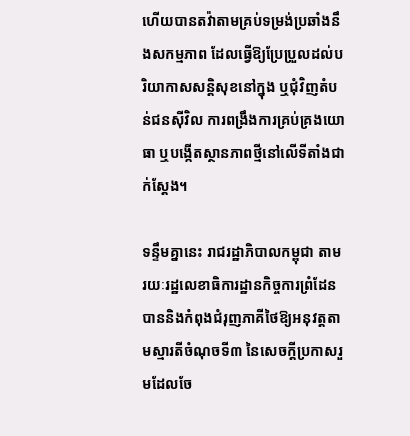ហើយបានតវ៉ាតាមគ្រប់ទម្រង់ប្រឆាំងនឹងសកម្មភាព ដែលធ្វើឱ្យប្រែប្រួលដល់បរិយាកាសសន្តិសុខនៅក្នុង ឬជុំវិញតំបន់ជនស៊ីវិល ការពង្រឹងការគ្រប់គ្រងយោធា ឬបង្កើតស្ថានភាពថ្មីនៅលើទីតាំងជាក់ស្តែង។

ទន្ទឹមគ្នានេះ រាជរដ្ឋាភិបាលកម្ពុជា តាមរយៈរដ្ឋលេខាធិការដ្ឋានកិច្ចការព្រំដែនបាននិងកំពុងជំរុញភាគីថៃឱ្យអនុវត្តតាមស្មារតីចំណុចទី៣ នៃសេចក្តីប្រកាសរួមដែលចែ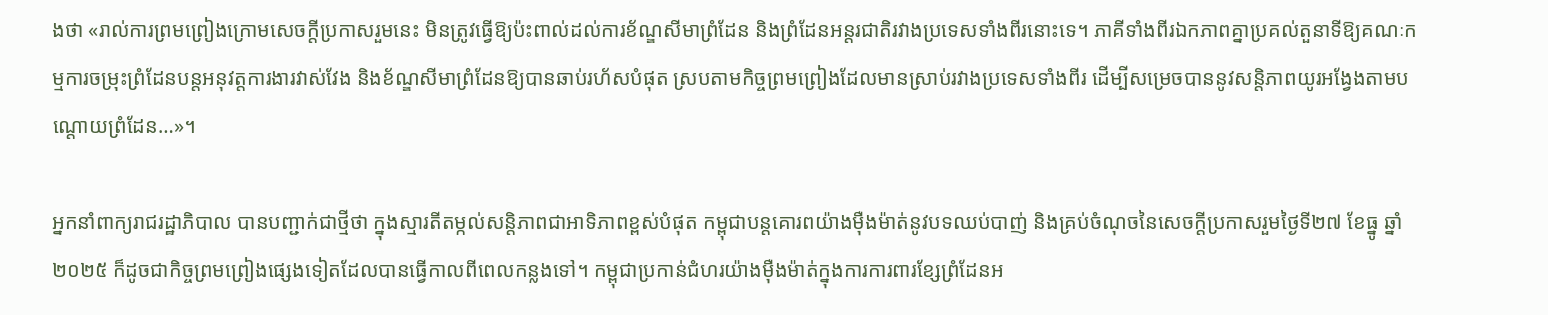ងថា «រាល់ការព្រមព្រៀងក្រោមសេចក្តីប្រកាសរួមនេះ មិនត្រូវធ្វើឱ្យប៉ះពាល់ដល់ការខ័ណ្ឌសីមាព្រំដែន និងព្រំដែនអន្តរជាតិរវាងប្រទេសទាំងពីរនោះទេ។ ភាគីទាំងពីរឯកភាពគ្នាប្រគល់តួនាទីឱ្យគណៈកម្មការចម្រុះព្រំដែនបន្តអនុវត្តការងារវាស់វែង និងខ័ណ្ឌសីមាព្រំដែនឱ្យបានឆាប់រហ័សបំផុត ស្របតាមកិច្ចព្រមព្រៀងដែលមានស្រាប់រវាងប្រទេសទាំងពីរ ដើម្បីសម្រេចបាននូវសន្តិភាពយូរអង្វែងតាមបណ្តោយព្រំដែន…»។

អ្នកនាំពាក្យរាជរដ្ឋាភិបាល បានបញ្ជាក់ជាថ្មីថា ក្នុងស្មារតីតម្កល់សន្តិភាពជាអាទិភាពខ្ពស់បំផុត កម្ពុជាបន្តគោរពយ៉ាងម៉ឺងម៉ាត់នូវបទឈប់បាញ់ និងគ្រប់ចំណុចនៃសេចក្តីប្រកាសរួមថ្ងៃទី២៧ ខែធ្នូ ឆ្នាំ២០២៥ ក៏ដូចជាកិច្ចព្រមព្រៀងផ្សេងទៀតដែលបានធ្វើកាលពីពេលកន្លងទៅ។ កម្ពុជាប្រកាន់ជំហរយ៉ាងម៉ឺងម៉ាត់ក្នុងការការពារខ្សែព្រំដែនអ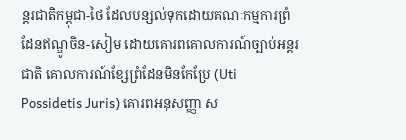ន្តរជាតិកម្ពុជា-ថៃ ដែលបន្សល់ទុកដោយគណៈកម្មការព្រំដែនឥណ្ឌូចិន-សៀម ដោយគោរពគោលការណ៍ច្បាប់អន្តរជាតិ គោលការណ៍ខ្សែព្រំដែនមិនកែប្រែ (Uti Possidetis Juris) គោរពអនុសញ្ញា ស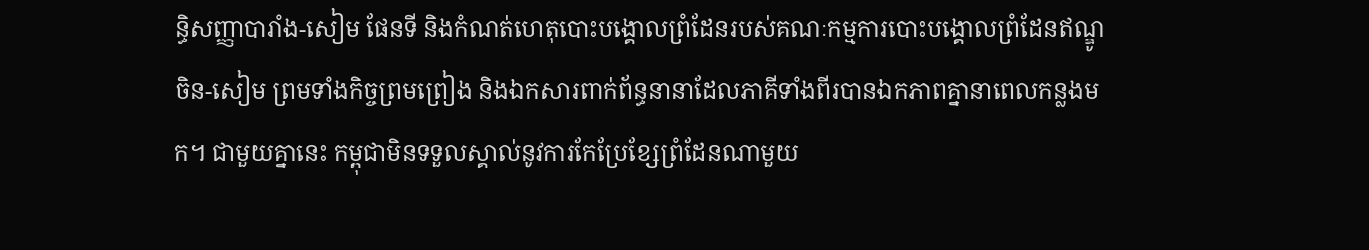ន្ធិសញ្ញាបារាំង-សៀម ផែនទី និងកំណត់ហេតុបោះបង្គោលព្រំដែនរបស់គណៈកម្មការបោះបង្គោលព្រំដែនឥណ្ឌូចិន-សៀម ព្រមទាំងកិច្ចព្រមព្រៀង និងឯកសារពាក់ព័ន្ធនានាដែលភាគីទាំងពីរបានឯកភាពគ្នានាពេលកន្លងមក។ ជាមួយគ្នានេះ កម្ពុជាមិនទទួលស្គាល់នូវការកែប្រែខ្សែព្រំដែនណាមួយ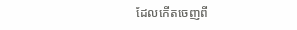ដែលកើតចេញពី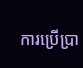ការប្រើប្រា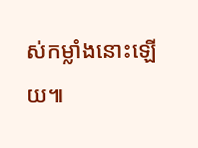ស់កម្លាំងនោះឡើយ៕